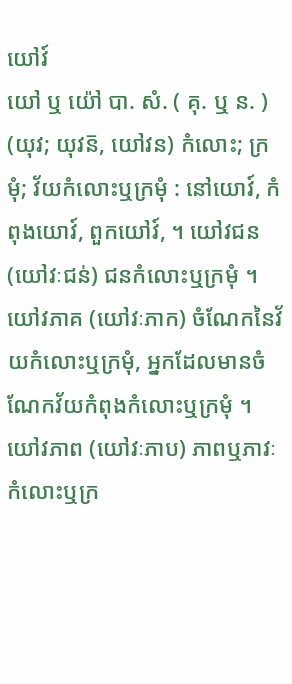យៅវ៍
យៅ ឬ យ៉ៅ បា. សំ. ( គុ. ឬ ន. ) (យុវ; យុវន៑, យៅវន) កំលោះ; ក្រមុំ; វ័យកំលោះឬក្រមុំ : នៅយោវ៍, កំពុងយោវ៍, ពួកយៅវ៍, ។ យៅវជន (យៅវៈជន់) ជនកំលោះឬក្រមុំ ។ យៅវភាគ (យៅវៈភាក) ចំណែកនៃវ័យកំលោះឬក្រមុំ, អ្នកដែលមានចំណែកវ័យកំពុងកំលោះឬក្រមុំ ។ យៅវភាព (យៅវៈភាប) ភាពឬភាវៈកំលោះឬក្រ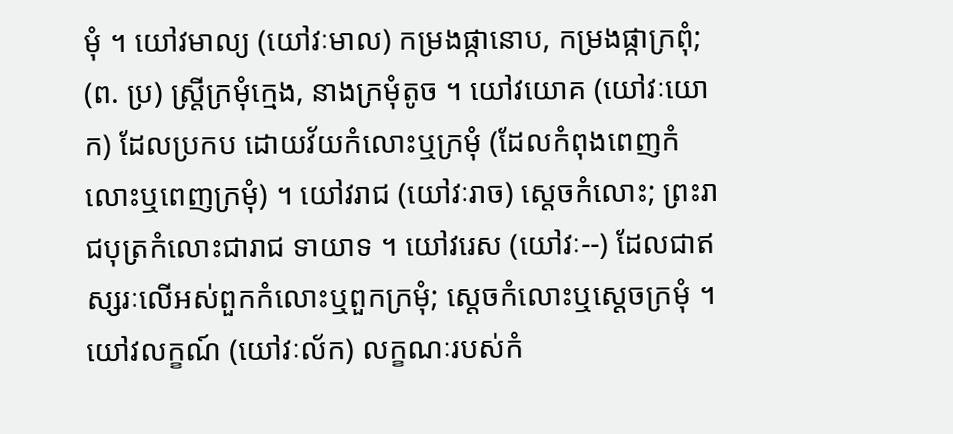មុំ ។ យៅវមាល្យ (យៅវៈមាល) កម្រងផ្កានោប, កម្រងផ្កាក្រពុំ; (ព. ប្រ) ស្រ្តីក្រមុំក្មេង, នាងក្រមុំតូច ។ យៅវយោគ (យៅវៈយោក) ដែលប្រកប ដោយវ័យកំលោះឬក្រមុំ (ដែលកំពុងពេញកំលោះឬពេញក្រមុំ) ។ យៅវរាជ (យៅវៈរាច) ស្តេចកំលោះ; ព្រះរាជបុត្រកំលោះជារាជ ទាយាទ ។ យៅវរេស (យៅវៈ--) ដែលជាឥស្សរៈលើអស់ពួកកំលោះឬពួកក្រមុំ; ស្តេចកំលោះឬស្តេចក្រមុំ ។ យៅវលក្ខណ៍ (យៅវៈល័ក) លក្ខណៈរបស់កំ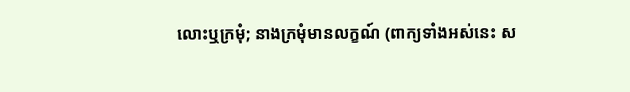លោះឬក្រមុំ; នាងក្រមុំមានលក្ខណ៍ (ពាក្យទាំងអស់នេះ ស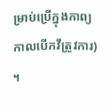ម្រាប់ប្រើក្នុងកាព្យ កាលបើកវីត្រូវការ) ។